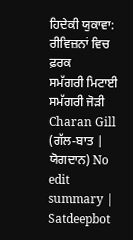ਹਿਦੇਕੀ ਯੁਕਾਵਾ: ਰੀਵਿਜ਼ਨਾਂ ਵਿਚ ਫ਼ਰਕ
ਸਮੱਗਰੀ ਮਿਟਾਈ ਸਮੱਗਰੀ ਜੋੜੀ
Charan Gill (ਗੱਲ-ਬਾਤ | ਯੋਗਦਾਨ) No edit summary |
Satdeepbot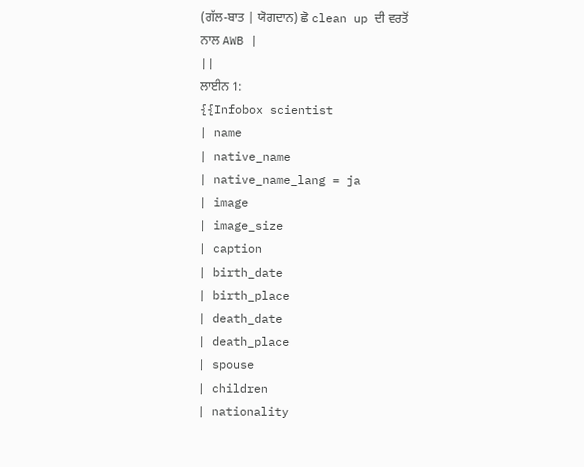(ਗੱਲ-ਬਾਤ | ਯੋਗਦਾਨ) ਛੋ clean up ਦੀ ਵਰਤੋਂ ਨਾਲ AWB |
||
ਲਾਈਨ 1:
{{Infobox scientist
| name
| native_name
| native_name_lang = ja
| image
| image_size
| caption
| birth_date
| birth_place
| death_date
| death_place
| spouse
| children
| nationality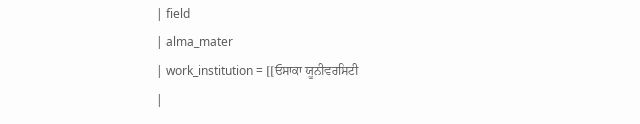| field
| alma_mater
| work_institution = [[ਓਸਾਕਾ ਯੂਨੀਵਰਸਿਟੀ
|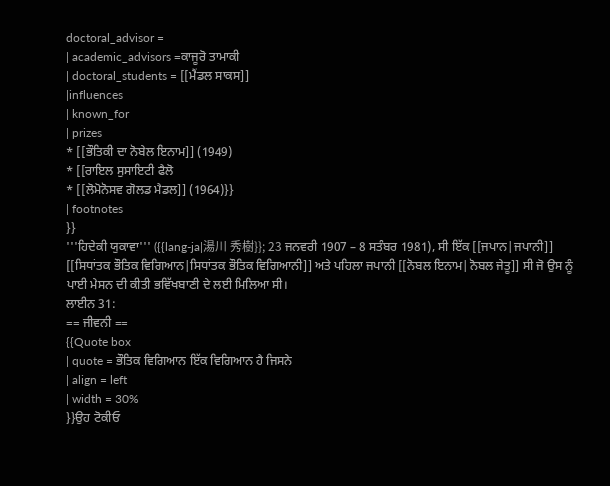doctoral_advisor =
| academic_advisors =ਕਾਜੂਰੋ ਤਾਮਾਕੀ
| doctoral_students = [[ਮੈਂਡਲ ਸਾਕਸ]]
|influences
| known_for
| prizes
* [[ਭੌਤਿਕੀ ਦਾ ਨੋਬੇਲ ਇਨਾਮ]] (1949)
* [[ਰਾਇਲ ਸੁਸਾਇਟੀ ਫੈਲੋ
* [[ਲੋਮੋਨੋਸਵ ਗੋਲਡ ਮੈਡਲ]] (1964)}}
| footnotes
}}
'''ਹਿਦੇਕੀ ਯੁਕਾਵਾ''' ({{lang-ja|湯川 秀樹}}; 23 ਜਨਵਰੀ 1907 – 8 ਸਤੰਬਰ 1981), ਸੀ ਇੱਕ [[ਜਪਾਨ|ਜਪਾਨੀ]] [[ਸਿਧਾਂਤਕ ਭੌਤਿਕ ਵਿਗਿਆਨ|ਸਿਧਾਂਤਕ ਭੌਤਿਕ ਵਿਗਿਆਨੀ]] ਅਤੇ ਪਹਿਲਾ ਜਪਾਨੀ [[ਨੋਬਲ ਇਨਾਮ|ਨੋਬਲ ਜੇਤੂ]] ਸੀ ਜੋ ਉਸ ਨੂੰ ਪਾਈ ਮੇਸਨ ਦੀ ਕੀਤੀ ਭਵਿੱਖਬਾਣੀ ਦੇ ਲਈ ਮਿਲਿਆ ਸੀ।
ਲਾਈਨ 31:
== ਜੀਵਨੀ ==
{{Quote box
| quote = ਭੌਤਿਕ ਵਿਗਿਆਨ ਇੱਕ ਵਿਗਿਆਨ ਹੈ ਜਿਸਨੇ
| align = left
| width = 30%
}}ਉਹ ਟੋਕੀਓ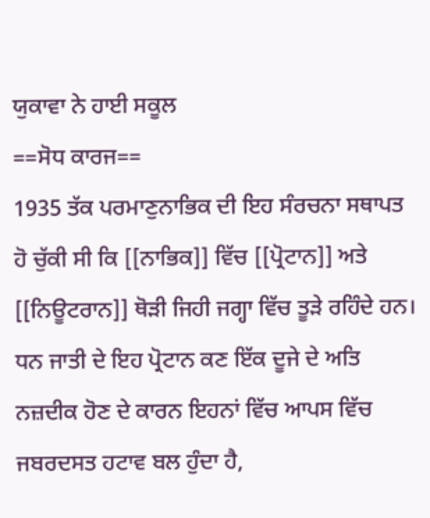ਯੁਕਾਵਾ ਨੇ ਹਾਈ ਸਕੂਲ
==ਸੋਧ ਕਾਰਜ==
1935 ਤੱਕ ਪਰਮਾਣੁਨਾਭਿਕ ਦੀ ਇਹ ਸੰਰਚਨਾ ਸਥਾਪਤ ਹੋ ਚੁੱਕੀ ਸੀ ਕਿ [[ਨਾਭਿਕ]] ਵਿੱਚ [[ਪ੍ਰੋਟਾਨ]] ਅਤੇ [[ਨਿਊਟਰਾਨ]] ਥੋੜੀ ਜਿਹੀ ਜਗ੍ਹਾ ਵਿੱਚ ਤੂੜੇ ਰਹਿੰਦੇ ਹਨ।
ਧਨ ਜਾਤੀ ਦੇ ਇਹ ਪ੍ਰੋਟਾਨ ਕਣ ਇੱਕ ਦੂਜੇ ਦੇ ਅਤਿ ਨਜ਼ਦੀਕ ਹੋਣ ਦੇ ਕਾਰਨ ਇਹਨਾਂ ਵਿੱਚ ਆਪਸ ਵਿੱਚ ਜਬਰਦਸਤ ਹਟਾਵ ਬਲ ਹੁੰਦਾ ਹੈ,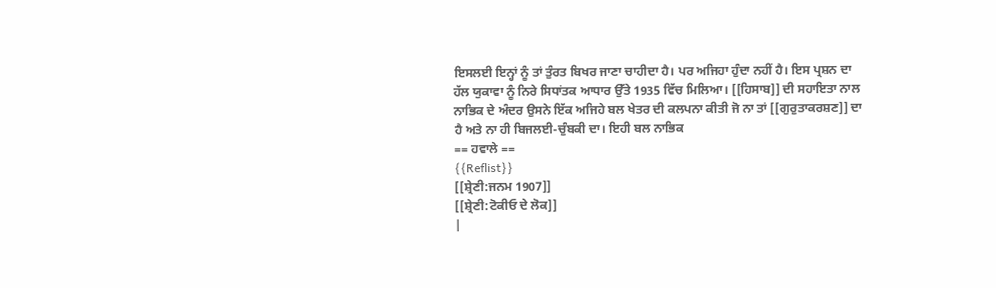ਇਸਲਈ ਇਨ੍ਹਾਂ ਨੂੰ ਤਾਂ ਤੁੰਰਤ ਬਿਖਰ ਜਾਣਾ ਚਾਹੀਦਾ ਹੈ। ਪਰ ਅਜਿਹਾ ਹੁੰਦਾ ਨਹੀਂ ਹੈ। ਇਸ ਪ੍ਰਸ਼ਨ ਦਾ ਹੱਲ ਯੁਕਾਵਾ ਨੂੰ ਨਿਰੇ ਸਿਧਾਂਤਕ ਆਧਾਰ ਉੱਤੇ 1935 ਵਿੱਚ ਮਿਲਿਆ। [[ਹਿਸਾਬ]] ਦੀ ਸਹਾਇਤਾ ਨਾਲ ਨਾਭਿਕ ਦੇ ਅੰਦਰ ਉਸਨੇ ਇੱਕ ਅਜਿਹੇ ਬਲ ਖੇਤਰ ਦੀ ਕਲਪਨਾ ਕੀਤੀ ਜੋ ਨਾ ਤਾਂ [[ਗੁਰੁਤਾਕਰਸ਼ਣ]] ਦਾ ਹੈ ਅਤੇ ਨਾ ਹੀ ਬਿਜਲਈ-ਚੁੰਬਕੀ ਦਾ। ਇਹੀ ਬਲ ਨਾਭਿਕ
== ਹਵਾਲੇ ==
{{Reflist}}
[[ਸ਼੍ਰੇਣੀ:ਜਨਮ 1907]]
[[ਸ਼੍ਰੇਣੀ:ਟੋਕੀਓ ਦੇ ਲੋਕ]]
|